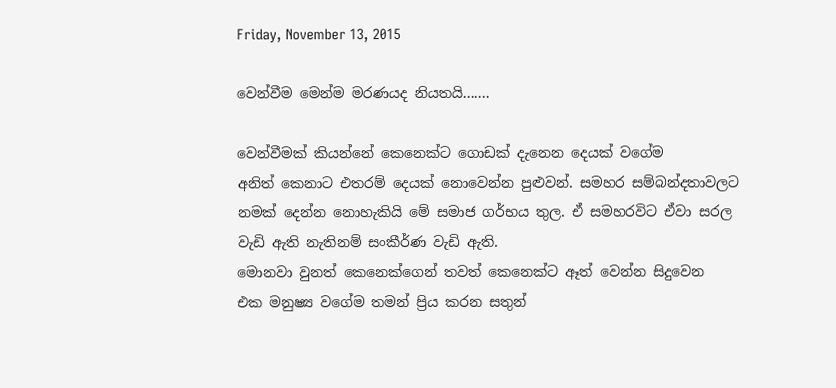Friday, November 13, 2015

වෙන්වීම මෙන්ම මරණයද නියතයි.......

වෙන්වීමක් කියන්නේ කෙනෙක්ට ගොඩක් දැනෙන දෙයක් වගේම
අනිත් කෙනාට එතරම් දෙයක් නොවෙන්න පුළුවන්. සමහර සම්බන්දතාවලට
නමක් දෙන්න නොහැකියි මේ සමාජ ගර්භය තුල. ඒ සමහරවිට ඒවා සරල
වැඩි ඇති නැතිනම් සංකීර්ණ වැඩි ඇති.
මොනවා වුනත් කෙනෙක්ගෙන් තවත් කෙනෙක්ට ඈත් වෙන්න සිදුවෙන
එක මනුෂ්‍ය වගේම තමන් ප්‍රිය කරන සතුන්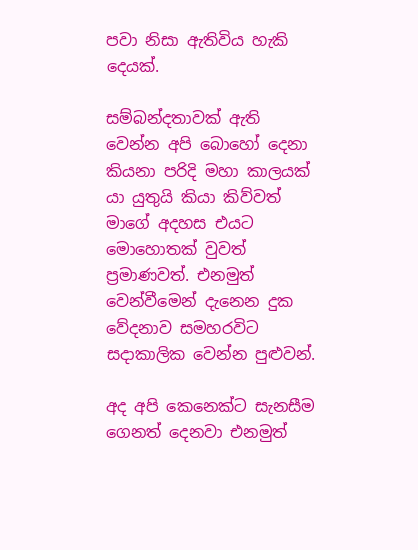පවා නිසා ඇතිවිය හැකි දෙයක්.

සම්බන්දතාවක් ඇති වෙන්න අපි බොහෝ දෙනා කියනා පරිදි මහා කාලයක්
යා යුතුයි කියා කිව්වත් මාගේ අදහස එයට මොහොතක් වුවත් ප්‍රමාණවත්. එනමුත්
වෙන්වීමෙන් දැනෙන දුක වේදනාව සමහරවිට සදාකාලික වෙන්න පුළුවන්.

අද අපි කෙනෙක්ට සැනසීම ගෙනත් දෙනවා එනමුත්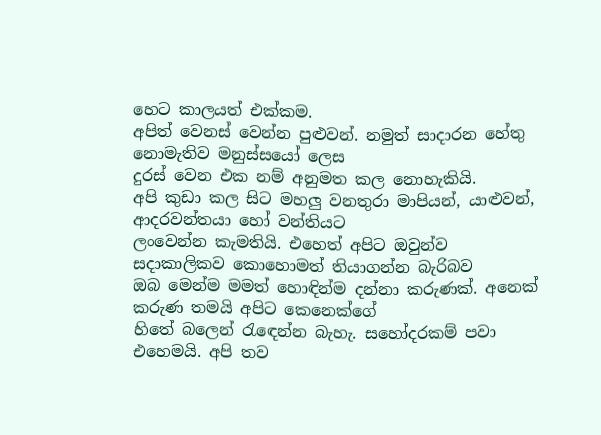හෙට කාලයත් එක්කම.
අපිත් වෙනස් වෙන්න පුළුවන්. නමුත් සාදාරන හේතු නොමැතිව මනුස්සයෝ ලෙස
දුරස් වෙන එක නම් අනුමත කල නොහැකියි.
අපි කුඩා කල සිට මහලු වනතුරා මාපියන්, යාළුවන්, ආදරවන්තයා හෝ වන්තියට
ලංවෙන්න කැමතියි. එහෙත් අපිට ඔවුන්ව සදාකාලිකව කොහොමත් තියාගන්න බැරිබව
ඔබ මෙන්ම මමත් හොඳින්ම දන්නා කරුණක්. අනෙක් කරුණ තමයි අපිට කෙනෙක්ගේ
හිතේ බලෙන් රැඳෙන්න බැහැ. සහෝදරකම් පවා එහෙමයි. අපි තව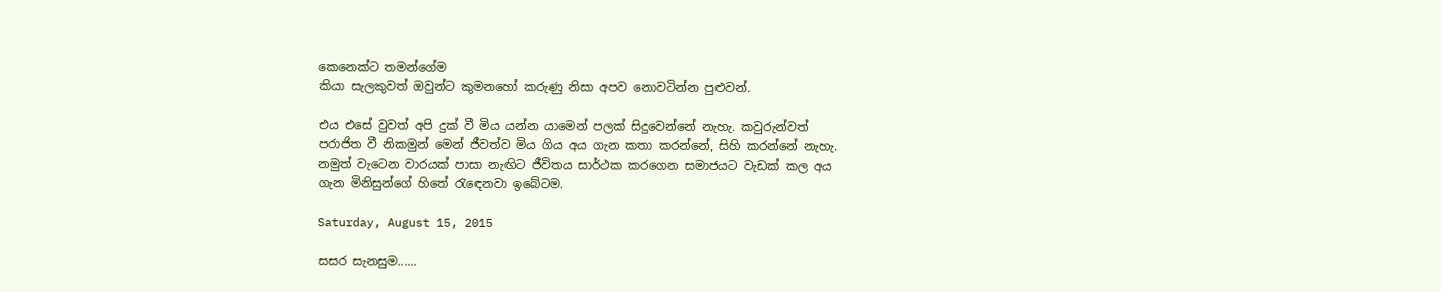කෙනෙක්ට තමන්ගේම
කියා සැලකුවත් ඔවුන්ට කුමනහෝ කරුණු නිසා අපව නොවටින්න පුළුවන්.

එය එසේ වුවත් අපි දුක් වී මිය යන්න යාමෙන් පලක් සිදුවෙන්නේ නැහැ. කවුරුන්වත්
පරාජිත වී නිකමුන් මෙන් ජීවත්ව මිය ගිය අය ගැන කතා කරන්නේ, සිහි කරන්නේ නැහැ.
නමුත් වැටෙන වාරයක් පාසා නැඟිට ජීවිතය සාර්ථක කරගෙන සමාජයට වැඩක් කල අය
ගැන මිනිසුන්ගේ හිතේ රැඳෙනවා ඉබේටම.

Saturday, August 15, 2015

සසර සැනසුම......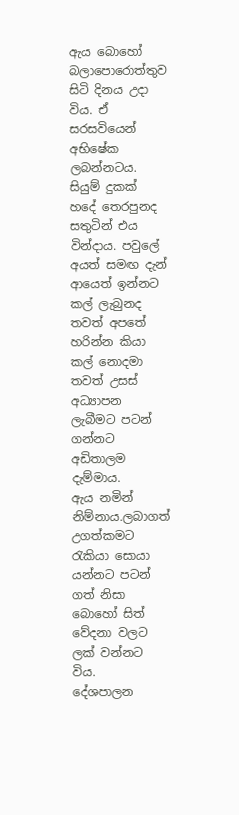ඇය බොහෝ බලාපොරොත්තුව සිටි දිනය උදා විය. ඒ සරසවියෙන් අභිෂේක ලබන්නටය. සියුම් දුකක් හදේ තෙරපුනද
සතුටින් එය වින්දාය. පවුලේ අයත් සමඟ දැන් ආයෙත් ඉන්නට කල් ලැබුනද තවත් අපතේ හරින්න කියා කල් නොදමා
තවත් උසස් අධ්‍යාපන ලැබීමට පටන් ගන්නට අඩිතාලම දැම්මාය.
ඇය නමින් නිම්නාය.ලබාගත් උගත්කමට රැකියා සොයා යන්නට පටන් ගත් නිසා බොහෝ සිත් වේදනා වලට ලක් වන්නට විය.
දේශපාලන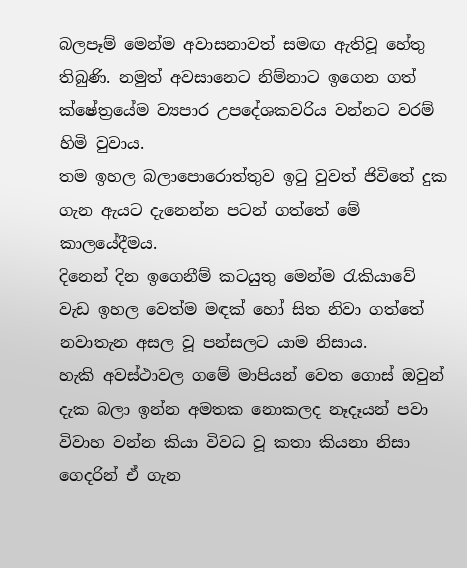බලපෑම් මෙන්ම අවාසනාවත් සමඟ ඇතිවූ හේතු තිබුණි. නමුත් අවසානෙට නිම්නාට ඉගෙන ගත් ක්ෂේත්‍රයේම ව්‍යපාර උපදේශකවරිය වන්නට වරම් හිමි වුවාය.
තම ඉහල බලාපොරොත්තුව ඉටු වුවත් ජිවිතේ දුක ගැන ඇයට දැනෙන්න පටන් ගත්තේ මේ කාලයේදීමය.
දිනෙන් දින ඉගෙනීම් කටයුතු මෙන්ම රැකියාවේ වැඩ ඉහල වෙත්ම මඳක් හෝ සිත නිවා ගත්තේ නවාතැන අසල වූ පන්සලට යාම නිසාය.
හැකි අවස්ථාවල ගමේ මාපියන් වෙත ගොස් ඔවුන් දැක බලා ඉන්න අමතක නොකලද නෑදෑයන් පවා විවාහ වන්න කියා විවධ වූ කතා කියනා නිසා ගෙදරින් ඒ ගැන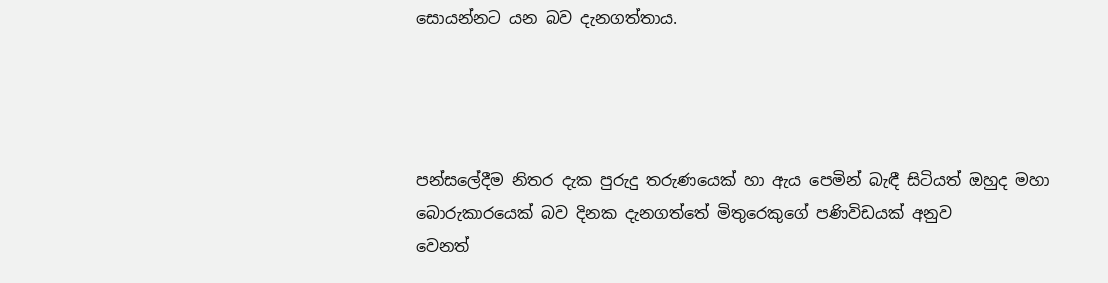සොයන්නට යන බව දැනගත්තාය.




පන්සලේදීම නිතර දැක පුරුදු තරුණයෙක් හා ඇය පෙමින් බැඳී සිටියත් ඔහුද මහා බොරුකාරයෙක් බව දිනක දැනගත්තේ මිතුරෙකුගේ පණිවිඩයක් අනුව
වෙනත්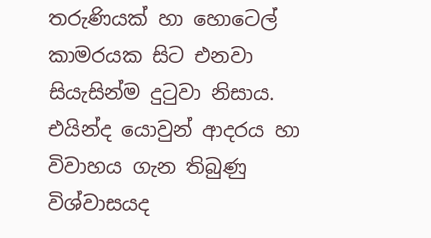තරුණියක් හා හොටෙල් කාමරයක සිට එනවා සියැසින්ම දුටුවා නිසාය. එයින්ද යොවුන් ආදරය හා විවාහය ගැන තිබුණු විශ්වාසයද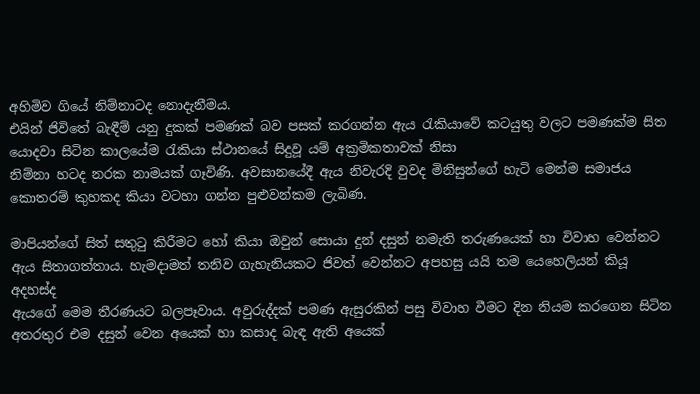අහිමිව ගියේ නිම්නාටද නොදැනීමය.
එයින් ජිවිතේ බැඳීම් යනු දුකක් පමණක් බව පසක් කරගන්න ඇය රැකියාවේ කටයුතු වලට පමණක්ම සිත යොදවා සිටින කාලයේම රැකියා ස්ථානයේ සිදුවූ යම් අක්‍රමිකතාවක් නිසා
නිම්නා හටද නරක නාමයක් ගෑවිණි. අවසානයේදී ඇය නිවැරදි වුවද මිනිසුන්ගේ හැටි මෙන්ම සමාජය කොතරම් කුහකද කියා වටහා ගන්න පුළුවන්කම ලැබිණ.

මාපියන්ගේ සිත් සතුටු කිරීමට හෝ කියා ඔවුන් සොයා දුන් දසුන් නමැති තරුණයෙක් හා විවාහ වෙන්නට ඇය සිතාගත්තාය. හැමදාමත් තනිව ගැහැනියකට ජිවත් වෙන්නට අපහසු යයි තම යෙහෙලියන් කියූ අදහස්ද
ඇයගේ මෙම තීරණයට බලපෑවාය. අවුරුද්දක් පමණ ඇසුරකින් පසු විවාහ වීමට දින නියම කරගෙන සිටින අතරතුර එම දසුන් වෙන අයෙක් හා කසාද බැඳ ඇති අයෙක්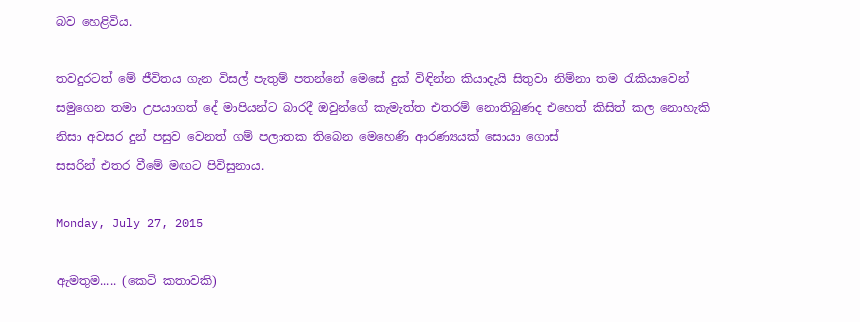බව හෙළිවිය.

තවදුරටත් මේ ජීවිතය ගැන විසල් පැතුම් පතන්නේ මෙසේ දුක් විඳින්න කියාදැයි සිතුවා නිම්නා තම රැකියාවෙන් සමුගෙන තමා උපයාගත් දේ මාපියන්ට බාරදී ඔවුන්ගේ කැමැත්ත එතරම් නොතිබුණද එහෙත් කිසිත් කල නොහැකි නිසා අවසර දුන් පසුව වෙනත් ගම් පලාතක තිබෙන මෙහෙණි ආරණ්‍යයක් සොයා ගොස්
සසරින් එතර වීමේ මඟට පිවිසුනාය.

Monday, July 27, 2015

ඇමතුම..... (කෙටි කතාවකි)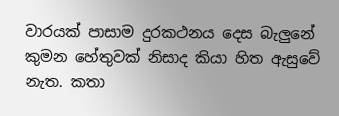වාරයක් පාසාම දුරකථනය දෙස බැලුනේ කුමන හේතුවක් නිසාද කියා හිත ඇසුවේ නැත. කතා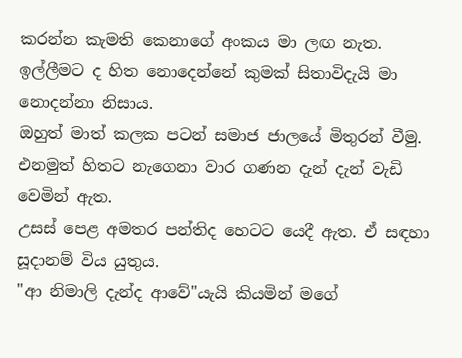කරන්න කැමති කෙනාගේ අංකය මා ලඟ නැත. ඉල්ලීමට ද හිත නොදෙන්නේ කුමක් සිතාවිදැයි මා නොදන්නා නිසාය.
ඔහුත් මාත් කලක පටන් සමාජ ජාලයේ මිතුරන් වීමු. එනමුත් හිතට නැගෙනා වාර ගණන දැන් දැන් වැඩි වෙමින් ඇත.
උසස් පෙළ අමතර පන්තිද හෙටට යෙදී ඇත. ඒ සඳහා සූදානම් විය යුතුය.
"ආ නිමාලි දැන්ද ආවේ"යැයි කියමින් මගේ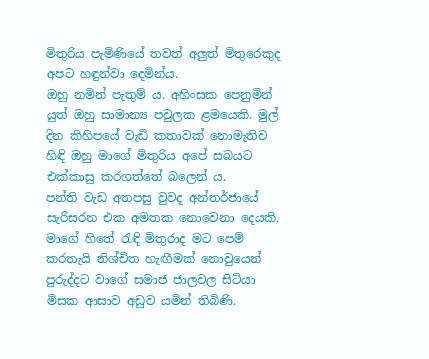මිතුරිය පැමිණියේ තවත් අලුත් මිතුරෙකුද අපට හඳුන්වා දෙමින්ය.
ඔහු නමින් පැතුම් ය. අහිංසක පෙනුමින් යුත් ඔහු සාමාන්‍ය පවුලක ළමයෙකි. මුල් දින කිහිපයේ වැඩි කතාවක් නොමැතිව හිඳි ඔහු මාගේ මිතුරිය අපේ සබයට එක්කාසු කරගත්තේ බලෙන්‍ ය.
පන්ති වැඩ අතපසු වුවද අන්තර්ජායේ සැරිසරන එක අමතක නොවෙනා දෙයකි. මාගේ හිතේ රැඳි මිතුරාද මට පෙම් කරතැයි නිශ්චිත හැඟීමක් නොවුයෙන් පුරුද්දට වාගේ සමාජ ජාලවල සිටියා මිසක ආසාව අඩුව යමින් තිබිණි.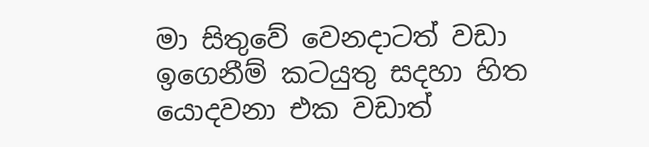මා සිතුවේ වෙනදාටත් වඩා ඉගෙනීම් කටයුතු සදහා හිත යොදවනා එක වඩාත්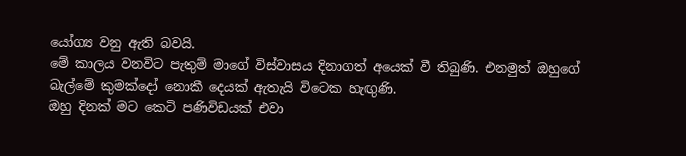යෝග්‍ය වනු ඇති බවයි.
මේ කාලය වනවිට පැතුම් මාගේ විස්වාසය දිනාගත් අයෙක් වී තිබුණි. එනමුත් ඔහුගේ බැල්මේ කුමක්දෝ නොකී දෙයක් ඇතැයි විටෙක හැඟුණි.
ඔහු දිනක් මට කෙටි පණිවිඩයක් එවා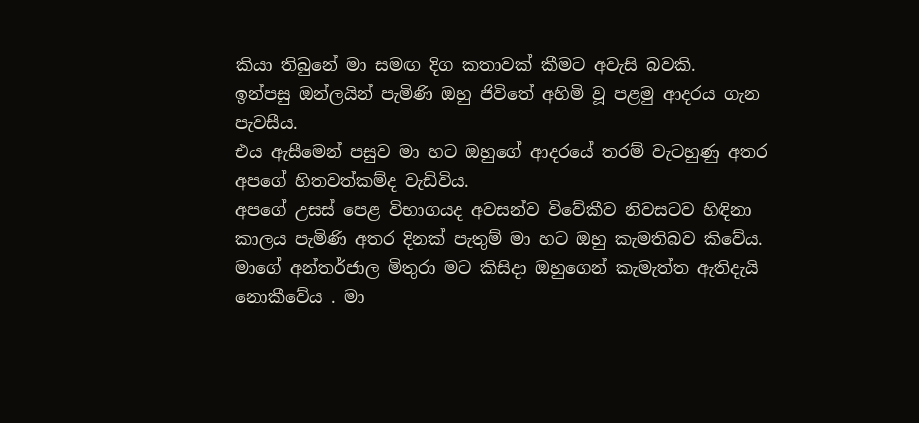කියා තිබුනේ මා සමඟ දිග කතාවක් කීමට අවැසි බවකි.
ඉන්පසු ඔන්ලයින් පැමිණි ඔහු ජිවිතේ අහිමි වූ පළමු ආදරය ගැන පැවසීය.
එය ඇසීමෙන් පසුව මා හට ඔහුගේ ආදරයේ තරම් වැටහුණු අතර අපගේ හිතවත්කම්ද වැඩිවිය.
අපගේ උසස් පෙළ විභාගයද අවසන්ව විවේකීව නිවසටව හිඳිනා කාලය පැමිණි අතර දිනක් පැතුම් මා හට ඔහු කැමතිබව කිවේය.
මාගේ අන්තර්ජාල මිතුරා මට කිසිදා ඔහුගෙන් කැමැත්ත ඇතිදැයි නොකීවේය . මා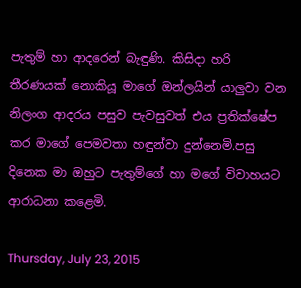පැතුම් හා ආදරෙන් බැඳුණි. කිසිදා හරි තීරණයක් නොකියූ මාගේ ඔන්ලයින් යාලුවා වන නිලංග ආදරය පසුව පැවසුවත් එය ප්‍රතික්ෂේප කර මාගේ පෙමවතා හඳුන්වා දුන්නෙමි.පසු දිනෙක මා ඔහුට පැතුම්ගේ හා මගේ විවාහයට ආරාධනා කළෙමි.

Thursday, July 23, 2015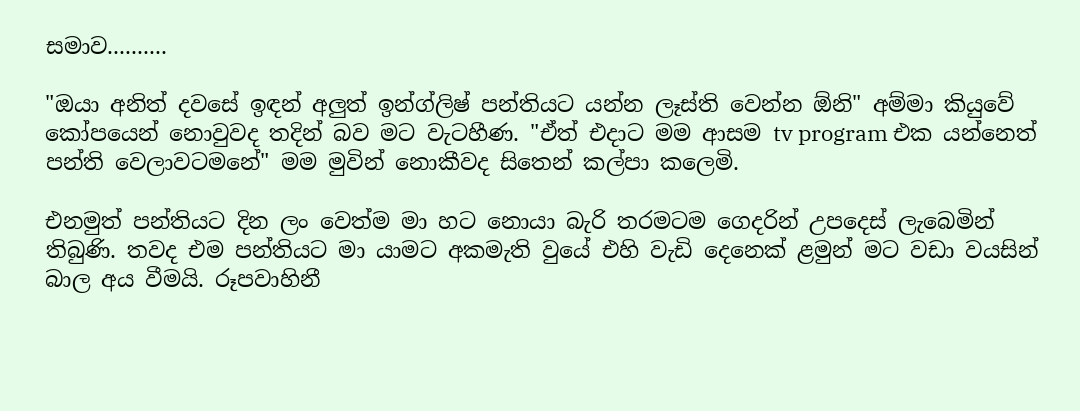සමාව..........

"ඔයා අනිත් දවසේ ඉඳන් අලුත් ඉන්ග්ලිෂ් පන්තියට යන්න ලෑස්ති වෙන්න ඕනි" අම්මා කියුවේ කෝපයෙන් නොවුවද තදින් බව මට වැටහීණ. "ඒත් එදාට මම ආසම tv program එක යන්නෙත් පන්ති වෙලාවටමනේ" මම මුවින් නොකීවද සිතෙන් කල්පා කලෙමි.

එනමුත් පන්තියට දින ලං වෙත්ම මා හට නොයා බැරි තරමටම ගෙදරින් උපදෙස් ලැබෙමින් තිබුණි. තවද එම පන්තියට මා යාමට අකමැති වුයේ එහි වැඩි දෙනෙක් ළමුන් මට වඩා වයසින් බාල අය වීමයි. රූපවාහිනී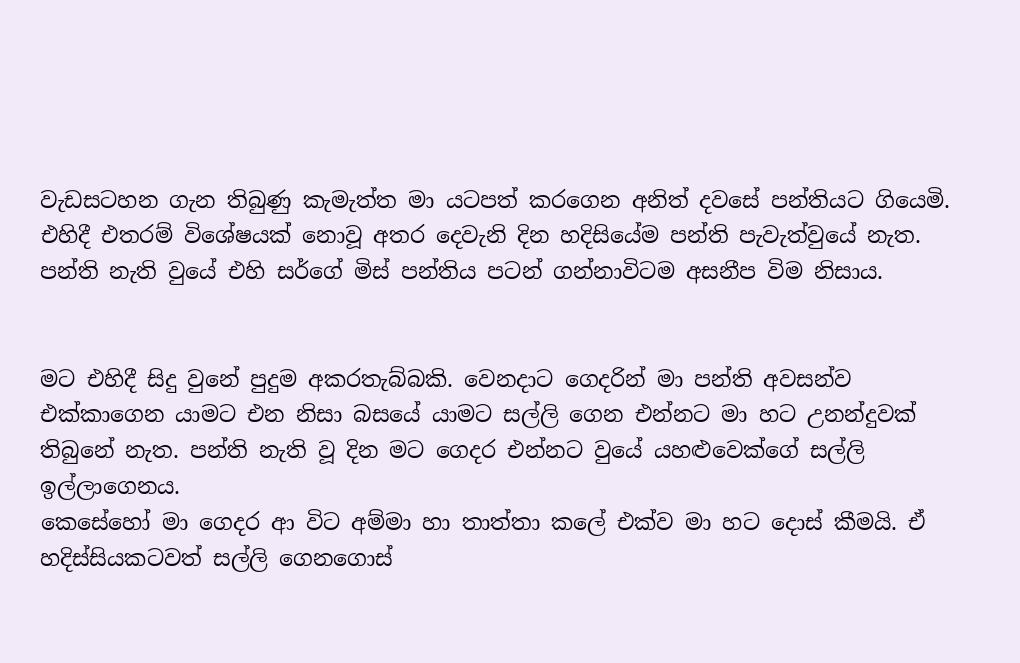වැඩසටහන ගැන තිබුණු කැමැත්ත මා යටපත් කරගෙන අනිත් දවසේ පන්තියට ගියෙමි.
එහිදී එතරම් විශේෂයක් නොවූ අතර දෙවැනි දින හදිසියේම පන්ති පැවැත්වුයේ නැත. පන්ති නැති වුයේ එහි සර්ගේ මිස් පන්තිය පටන් ගන්නාවිටම අසනීප විම නිසාය.


මට එහිදී සිදු වුනේ පුදුම අකරතැබ්බකි. වෙනදාට ගෙදරින් මා පන්ති අවසන්ව එක්කාගෙන යාමට එන නිසා බසයේ යාමට සල්ලි ගෙන එන්නට මා හට උනන්දුවක් තිබුනේ නැත. පන්ති නැති වූ දින මට ගෙදර එන්නට වුයේ යහළුවෙක්ගේ සල්ලි ඉල්ලාගෙනය.
කෙසේහෝ මා ගෙදර ආ විට අම්මා හා තාත්තා කලේ එක්ව මා හට දොස් කීමයි. ඒ හදිස්සියකටවත් සල්ලි ගෙනගොස්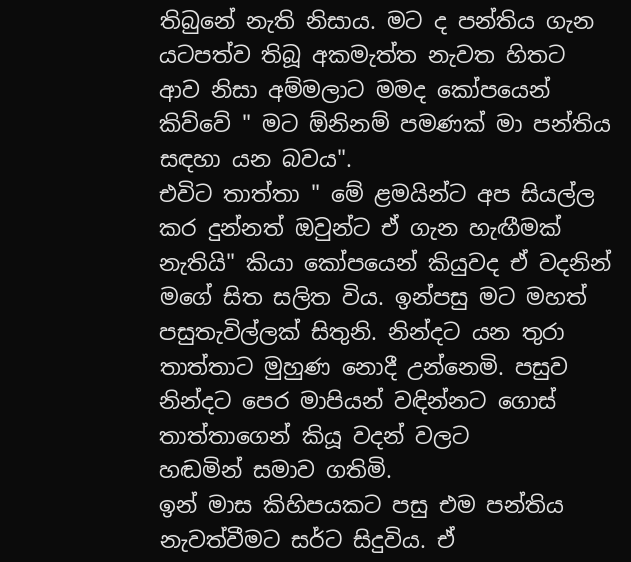තිබුනේ නැති නිසාය. මට ද පන්තිය ගැන යටපත්ව තිබූ අකමැත්ත නැවත හිතට ආව නිසා අම්මලාට මමද කෝපයෙන් කිව්වේ " මට ඕනිනම් පමණක් මා පන්තිය සඳහා යන බවය".
එවිට තාත්තා " මේ ළමයින්ට අප සියල්ල කර දුන්නත් ඔවුන්ට ඒ ගැන හැඟීමක් නැතියි" කියා කෝපයෙන් කියුවද ඒ වදනින් මගේ සිත සලිත විය. ඉන්පසු මට මහත් පසුතැවිල්ලක් සිතුනි. නින්දට යන තුරා තාත්තාට මුහුණ නොදී උන්නෙමි. පසුව නින්දට පෙර මාපියන් වඳින්නට ගොස් තාත්තාගෙන් කියූ වදන් වලට
හඬමින් සමාව ගතිමි.
ඉන් මාස කිහිපයකට පසු එම පන්තිය නැවත්වීමට සර්ට සිදුවිය. ඒ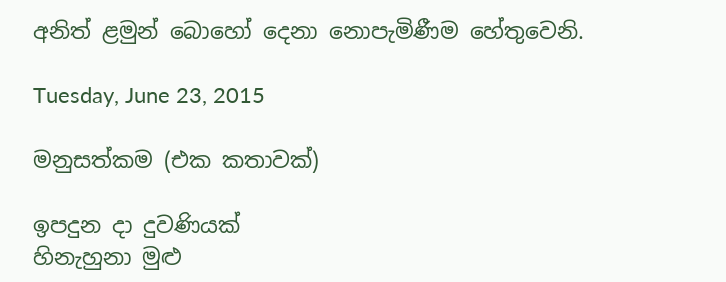අනිත් ළමුන් බොහෝ දෙනා නොපැමිණීම හේතුවෙනි.

Tuesday, June 23, 2015

මනුසත්කම (එක කතාවක්)

ඉපදුන දා දුවණියක්
හිනැහුනා මුළු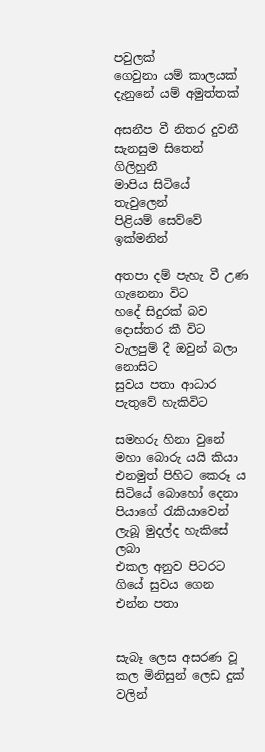පවුලක්
ගෙවුනා යම් කාලයක්
දැනුනේ යම් අමුත්තක්

අසනීප වී නිතර දුවනී
සැනසුම සිතෙන් ගිලිහුනී
මාපිය සිටියේ තැවුලෙන්
පිළියම් සෙව්වේ ඉක්මනින්

අතපා දම් පැහැ වී උණ ගැනෙනා විට
හදේ සිදුරක් බව දොස්තර කී විට
වැලපුම් දී ඔවුන් බලා නොසිට
සුවය පතා ආධාර පැතුවේ හැකිවිට

සමහරු හිනා වුනේ මහා බොරු යයි කියා
එනමුත් පිහිට කෙරූ ය සිටියේ බොහෝ දෙනා
පියාගේ රැකියාවෙන් ලැබූ මුදල්ද හැකිසේ ලබා
එකල අනුව පිටරට ගියේ සුවය ගෙන එන්න පතා


සැබෑ ලෙස අසරණ වූ කල මිනිසුන් ලෙඩ දුක් වලින්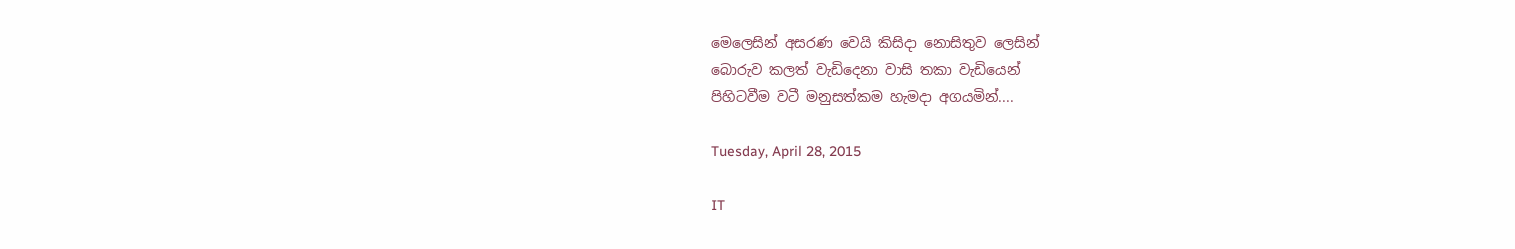මෙලෙසින් අසරණ වෙයි කිසිදා නොසිතුව ලෙසින්
බොරුව කලත් වැඩිදෙනා වාසි තකා වැඩියෙන්
පිහිටවීම වටී මනුසත්කම හැමදා අගයමින්....

Tuesday, April 28, 2015

IT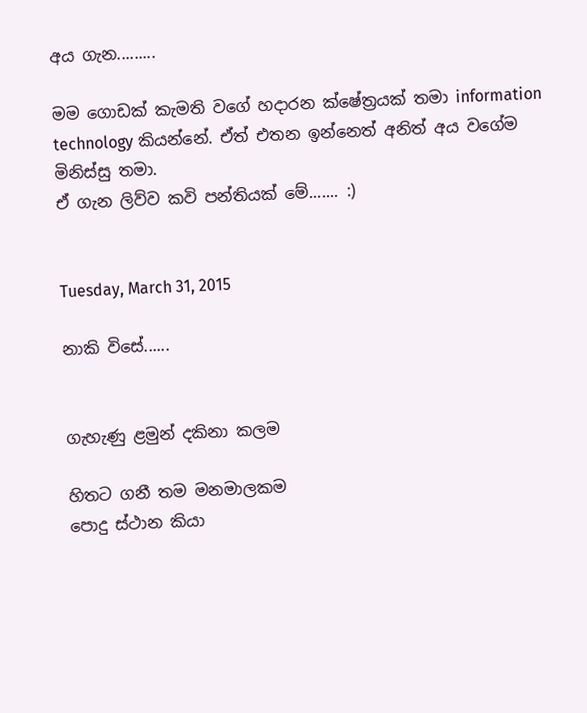අය ගැන.........

මම ගොඩක් කැමති වගේ හදාරන ක්ෂේත්‍රයක් තමා information technology කියන්නේ. ඒත් එතන ඉන්නෙත් අනිත් අය වගේම මිනිස්සු තමා.
ඒ ගැන ලිව්ව කවි පන්තියක් මේ....... :)


Tuesday, March 31, 2015

නාකි විසේ......


ගැහැණු ළමුන් දකිනා කලම

හිතට ගනී තම මනමාලකම
පොදු ස්ථාන කියා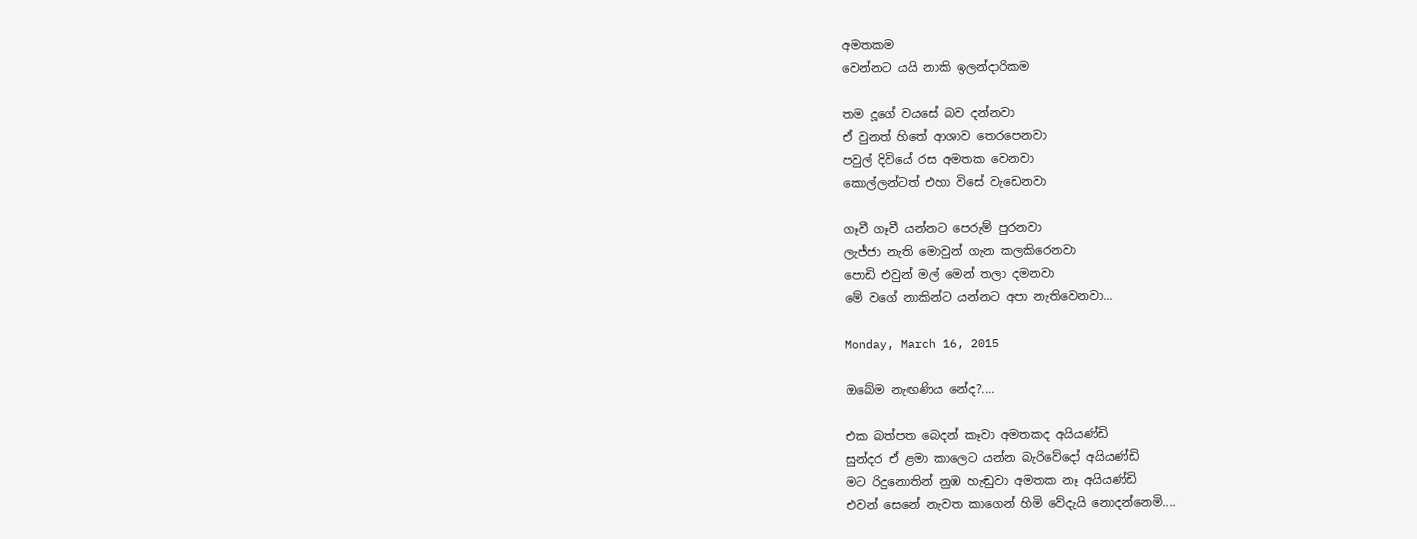අමතකම
වෙන්නට යයි නාකි ඉලන්දාරිකම

තම දූගේ වයසේ බව දන්නවා
ඒ වුනත් හිතේ ආශාව තෙරපෙනවා
පවුල් දිවියේ රස අමතක වෙනවා
කොල්ලන්ටත් එහා විසේ වැඩෙනවා

ගෑවී ගෑවී යන්නට පෙරුම් පුරනවා
ලැජ්ජා නැති මොවුන් ගැන කලකිරෙනවා
පොඩි එවුන් මල් මෙන් තලා දමනවා
මේ වගේ නාකින්ට යන්නට අපා නැතිවෙනවා...

Monday, March 16, 2015

ඔබේම නැඟණිය නේද?....

එක බත්පත බෙදන් කෑවා අමතකද අයියණ්ඩි
සුන්දර ඒ ළමා කාලෙට යන්න බැරිවේදෝ අයියණ්ඩි
මට රිදුනොතින් නුඹ හැඬුවා අමතක නෑ අයියණ්ඩි
එවන් සෙනේ නැවත කාගෙන් හිමි වේදැයි නොදන්නෙමි....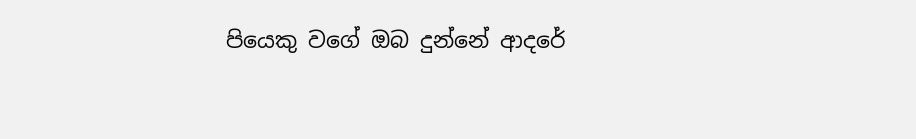පියෙකු වගේ ඔබ දුන්නේ ආදරේ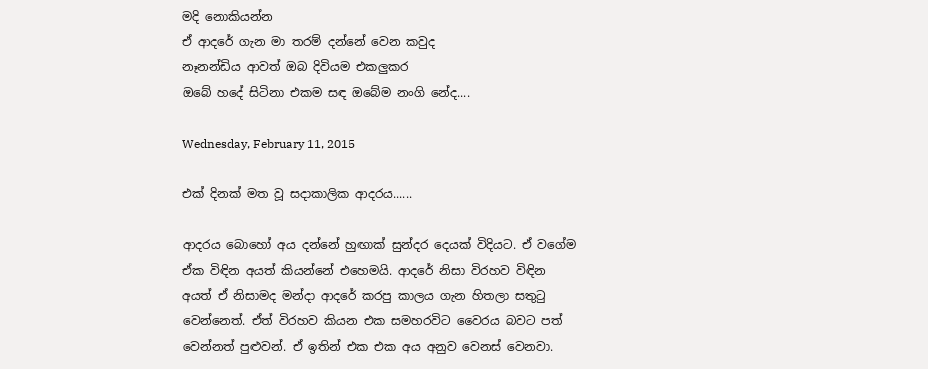මදි නොකියන්න
ඒ ආදරේ ගැන මා තරම් දන්නේ වෙන කවුද
නෑනන්ඩිය ආවත් ඔබ දිවියම එකලුකර
ඔබේ හදේ සිටිනා එකම සඳ ඔබේම නංගි නේද....

Wednesday, February 11, 2015

එක් දිනක් මත වූ සදාකාලික ආදරය......

ආදරය බොහෝ අය දන්නේ හුඟාක් සුන්දර දෙයක් විදියට. ඒ වගේම ඒක විඳින අයත් කියන්නේ එහෙමයි. ආදරේ නිසා විරහව විඳින අයත් ඒ නිසාමද මන්දා ආදරේ කරපු කාලය ගැන හිතලා සතුටු වෙන්නෙත්. ඒත් විරහව කියන එක සමහරවිට වෛරය බවට පත් වෙන්නත් පුළුවන්. ඒ ඉතින් එක එක අය අනුව වෙනස් වෙනවා.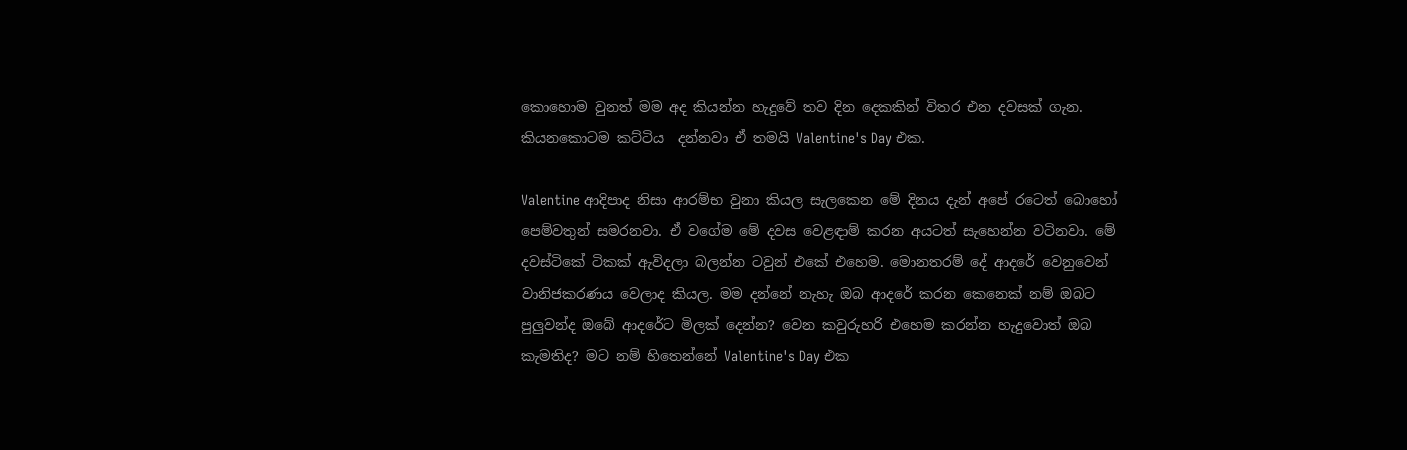කොහොම වුනත් මම අද කියන්න හැදුවේ තව දින දෙකකින් විතර එන දවසක් ගැන. කියනකොටම කට්ටිය  දන්නවා ඒ තමයි Valentine's Day එක.

Valentine ආදිපාද නිසා ආරම්භ වුනා කියල සැලකෙන මේ දිනය දැන් අපේ රටෙත් බොහෝ පෙම්වතුන් සමරනවා. ඒ වගේම මේ දවස වෙළඳාම් කරන අයටත් සැහෙන්න වටිනවා. මේ දවස්ටිකේ ටිකක් ඇවිදලා බලන්න ටවුන් එකේ එහෙම. මොනතරම් දේ ආදරේ වෙනුවෙන් වානිජකරණය වෙලාද කියල. මම දන්නේ නැහැ ඔබ ආදරේ කරන කෙනෙක් නම් ඔබට පුලුවන්ද ඔබේ ආදරේට මිලක් දෙන්න? වෙන කවුරුහරි එහෙම කරන්න හැදුවොත් ඔබ කැමතිද? මට නම් හිතෙන්නේ Valentine's Day එක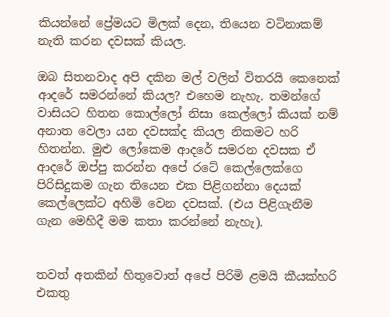කියන්නේ ප්‍රේමයට මිලක් දෙන, තියෙන වටිනාකම් නැති කරන දවසක් කියල.

ඔබ සිතනවාද අපි දකින මල් වලින් විතරයි කෙනෙක් ආදරේ සමරන්නේ කියල? එහෙම නැහැ. තමන්ගේ වාසියට හිතන කොල්ලෝ නිසා කෙල්ලෝ කියක් නම් අනාත වෙලා යන දවසක්ද කියල නිකමට හරි හිතන්න. මුළු ලෝකෙම ආදරේ සමරන දවසක ඒ ආදරේ ඔප්පු කරන්න අපේ රටේ කෙල්ලෙක්ගෙ පිරිසිදුකම ගැන තියෙන එක පිළිගන්නා දෙයක් කෙල්ලෙක්ට අහිමි වෙන දවසක්. (එය පිළිගැනීම ගැන මෙහිදී මම කතා කරන්නේ නැහැ).


තවත් අතකින් හිතුවොත් අපේ පිරිමි ළමයි කීයක්හරි එකතු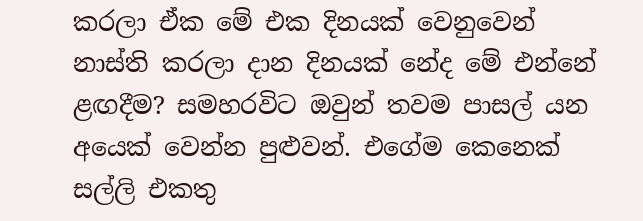කරලා ඒක මේ එක දිනයක් වෙනුවෙන් නාස්ති කරලා දාන දිනයක් නේද මේ එන්නේ ළඟදීම? සමහරවිට ඔවුන් තවම පාසල් යන අයෙක් වෙන්න පුළුවන්. එගේම කෙනෙක් සල්ලි එකතු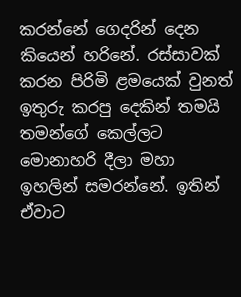කරන්නේ ගෙදරින් දෙන කියෙන් හරිනේ. රස්සාවක් කරන පිරිමි ළමයෙක් වුනත් ඉතුරු කරපු දෙකින් තමයි තමන්ගේ කෙල්ලට මොනාහරි දීලා මහා ඉහලින් සමරන්නේ. ඉතින් ඒවාට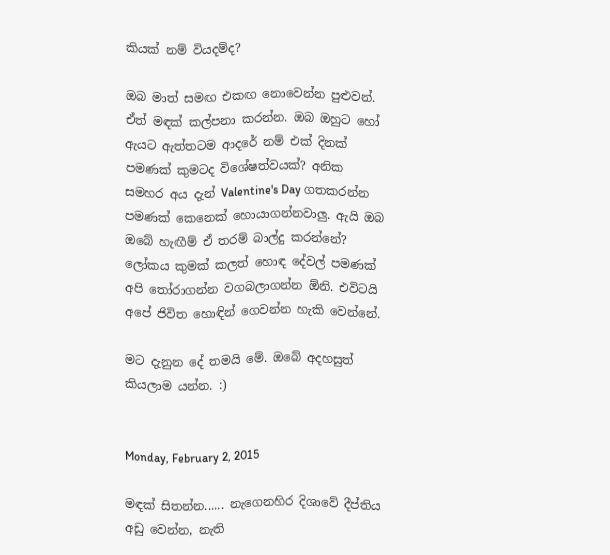කියක් නම් වියදම්ද?

ඔබ මාත් සමඟ එකඟ නොවෙන්න පුළුවන්. ඒත් මඳක් කල්පනා කරන්න. ඔබ ඔහුට හෝ ඇයට ඇත්තටම ආදරේ නම් එක් දිනක් පමණක් කුමටද විශේෂත්වයක්? අනික සමහර අය දැන් Valentine's Day ගතකරන්න පමණක් කෙනෙක් හොයාගන්නවාලු. ඇයි ඔබ ඔබේ හැඟීම් ඒ තරම් බාල්දු කරන්නේ? ලෝකය කුමක් කලත් හොඳ දේවල් පමණක් අපි තෝරාගන්න වගබලාගන්න ඕනි. එවිටයි අපේ ජිවිත හොඳින් ගෙවන්න හැකි වෙන්නේ.

මට දැනුන දේ තමයි මේ. ඔබේ අදහසුත් කියලාම යන්න. :)


Monday, February 2, 2015

මඳක් සිතන්න...... නැගෙනහිර දිශාවේ දීප්තිය අඩු වෙන්න, නැති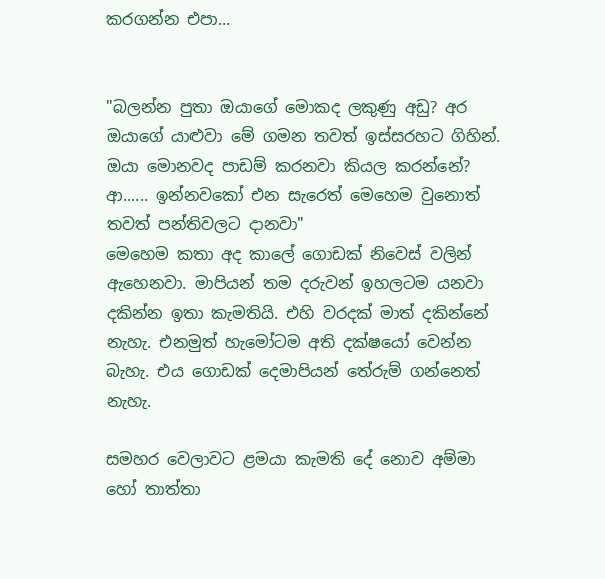කරගන්න එපා...


"බලන්න පුතා ඔයාගේ මොකද ලකුණු අඩු? අර ඔයාගේ යාළුවා මේ ගමන තවත් ඉස්සරහට ගිහින්. ඔයා මොනවද පාඩම් කරනවා කියල කරන්නේ? ආ...... ඉන්නවකෝ එන සැරෙත් මෙහෙම වුනොත් තවත් පන්තිවලට දානවා"
මෙහෙම කතා අද කාලේ ගොඩක් නිවෙස් වලින් ඇහෙනවා. මාපියන් තම දරුවන් ඉහලටම යනවා දකින්න ඉතා කැමතියි. එහි වරදක් මාත් දකින්නේ නැහැ. එනමුත් හැමෝටම අති දක්ෂයෝ වෙන්න බැහැ. එය ගොඩක් දෙමාපියන් තේරුම් ගන්නෙත් නැහැ.

සමහර වෙලාවට ළමයා කැමති දේ නොව අම්මා හෝ තාත්තා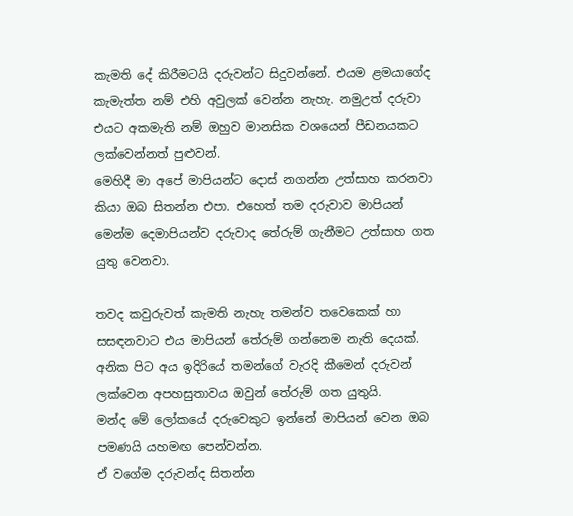කැමති දේ කිරීමටයි දරුවන්ට සිදුවන්නේ. එයම ළමයාගේද කැමැත්ත නම් එහි අවුලක් වෙන්න නැහැ. නමුඋත් දරුවා එයට අකමැති නම් ඔහුව මානසික වශයෙන් පීඩනයකට ලක්වෙන්නත් පුළුවන්.
මෙහිදී මා අපේ මාපියන්ට දොස් නගන්න උත්සාහ කරනවා කියා ඔබ සිතන්න එපා. එහෙත් තම දරුවාව මාපියන් මෙන්ම දෙමාපියන්ව දරුවාද තේරුම් ගැනීමට උත්සාහ ගත යුතු වෙනවා.

තවද කවුරුවත් කැමති නැහැ තමන්ව තවෙකෙක් හා සසඳනවාට එය මාපියන් තේරුම් ගන්නෙම නැති දෙයක්. අනික පිට අය ඉදිරියේ තමන්ගේ වැරදි කීමෙන් දරුවන් ලක්වෙන අපහසුතාවය ඔවුන් තේරුම් ගත යුතුයි.
මන්ද මේ ලෝකයේ දරුවෙකුට ඉන්නේ මාපියන් වෙන ඔබ පමණයි යහමඟ පෙන්වන්න.
ඒ වගේම දරුවන්ද සිතන්න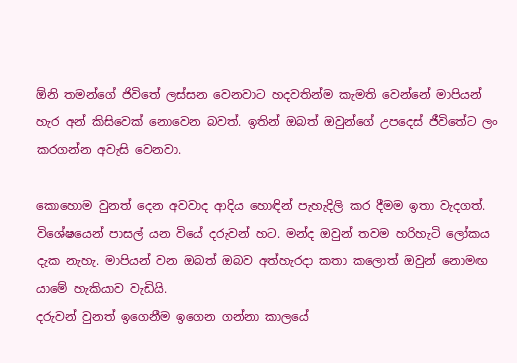ඕනි තමන්ගේ ජිවිතේ ලස්සන වෙනවාට හදවතින්ම කැමති වෙන්නේ මාපියන් හැර අන් කිසිවෙක් නොවෙන බවත්. ඉතින් ඔබත් ඔවුන්ගේ උපදෙස් ජීවිතේට ලං කරගන්න අවැසි වෙනවා.

කොහොම වුනත් දෙන අවවාද ආදිය හොඳින් පැහැදිලි කර දීමම ඉතා වැදගත්. විශේෂයෙන් පාසල් යන වියේ දරුවන් හට. මන්ද ඔවුන් තවම හරිහැටි ලෝකය දැක නැහැ. මාපියන් වන ඔබත් ඔබව අත්හැරදා කතා කලොත් ඔවුන් නොමඟ යාමේ හැකියාව වැඩියි.
දරුවන් වුනත් ඉගෙනීම ඉගෙන ගන්නා කාලයේ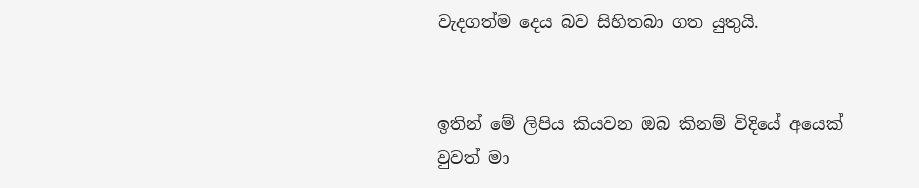වැදගත්ම දෙය බව සිහිතබා ගත යුතුයි.


ඉතින් මේ ලිපිය කියවන ඔබ කිනම් විදියේ අයෙක් වුවත් මා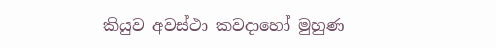කියුව අවස්ථා කවදාහෝ මුහුණ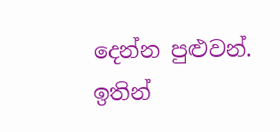දෙන්න පුළුවන්. ඉතින්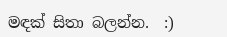මඳක් සිතා බලන්න.  :)